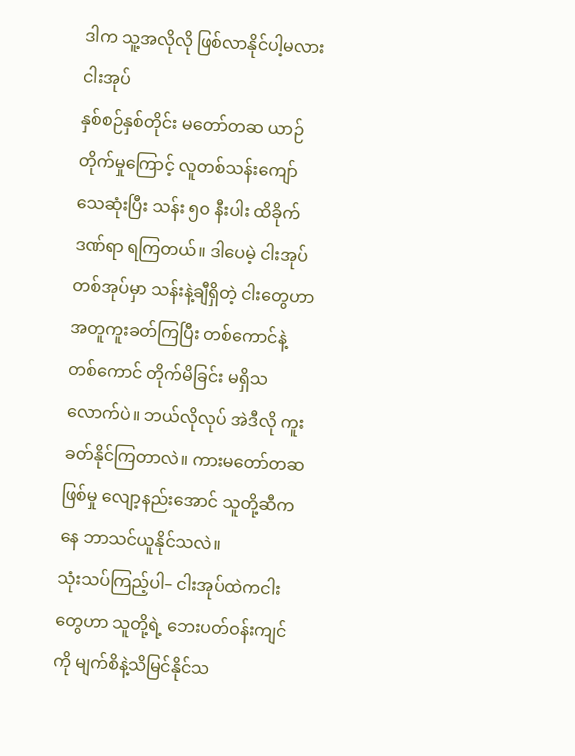ဒါက သူ့အလိုလို ဖြစ်လာနိုင်ပါ့မလား
ငါးအုပ်
နှစ်စဉ်နှစ်တိုင်း မတော်တဆ ယာဉ်တိုက်မှုကြောင့် လူတစ်သန်းကျော် သေဆုံးပြီး သန်း ၅၀ နီးပါး ထိခိုက်ဒဏ်ရာ ရကြတယ်။ ဒါပေမဲ့ ငါးအုပ်တစ်အုပ်မှာ သန်းနဲ့ချီရှိတဲ့ ငါးတွေဟာ အတူကူးခတ်ကြပြီး တစ်ကောင်နဲ့တစ်ကောင် တိုက်မိခြင်း မရှိသလောက်ပဲ။ ဘယ်လိုလုပ် အဲဒီလို ကူးခတ်နိုင်ကြတာလဲ။ ကားမတော်တဆဖြစ်မှု လျော့နည်းအောင် သူတို့ဆီကနေ ဘာသင်ယူနိုင်သလဲ။
သုံးသပ်ကြည့်ပါ– ငါးအုပ်ထဲကငါးတွေဟာ သူတို့ရဲ့ ဘေးပတ်ဝန်းကျင်ကို မျက်စိနဲ့သိမြင်နိုင်သ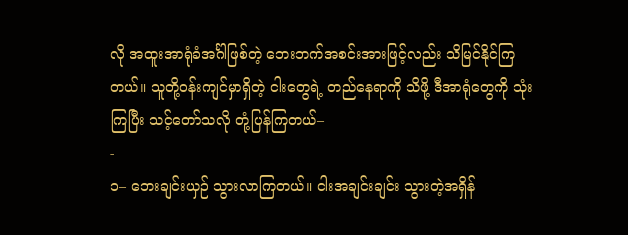လို အထူးအာရုံခံအင်္ဂါဖြစ်တဲ့ ဘေးဘက်အစင်းအားဖြင့်လည်း သိမြင်နိုင်ကြတယ်။ သူတို့ဝန်းကျင်မှာရှိတဲ့ ငါးတွေရဲ့ တည်နေရာကို သိဖို့ ဒီအာရုံတွေကို သုံးကြပြီး သင့်တော်သလို တုံ့ပြန်ကြတယ်–
-
၁– ဘေးချင်းယှဉ် သွားလာကြတယ်။ ငါးအချင်းချင်း သွားတဲ့အရှိန်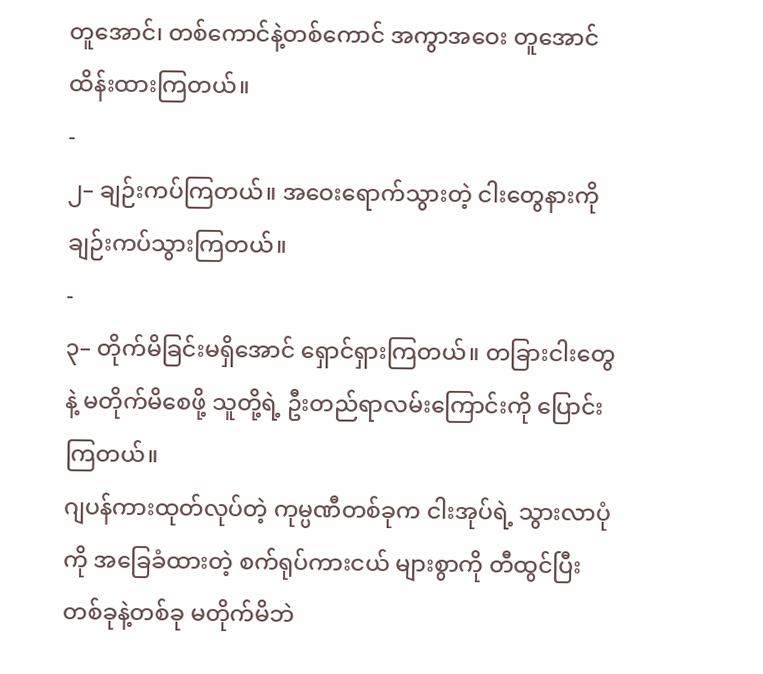တူအောင်၊ တစ်ကောင်နဲ့တစ်ကောင် အကွာအဝေး တူအောင် ထိန်းထားကြတယ်။
-
၂– ချဉ်းကပ်ကြတယ်။ အဝေးရောက်သွားတဲ့ ငါးတွေနားကို ချဉ်းကပ်သွားကြတယ်။
-
၃– တိုက်မိခြင်းမရှိအောင် ရှောင်ရှားကြတယ်။ တခြားငါးတွေနဲ့ မတိုက်မိစေဖို့ သူတို့ရဲ့ ဦးတည်ရာလမ်းကြောင်းကို ပြောင်းကြတယ်။
ဂျပန်ကားထုတ်လုပ်တဲ့ ကုမ္ပဏီတစ်ခုက ငါးအုပ်ရဲ့ သွားလာပုံကို အခြေခံထားတဲ့ စက်ရုပ်ကားငယ် များစွာကို တီထွင်ပြီး တစ်ခုနဲ့တစ်ခု မတိုက်မိဘဲ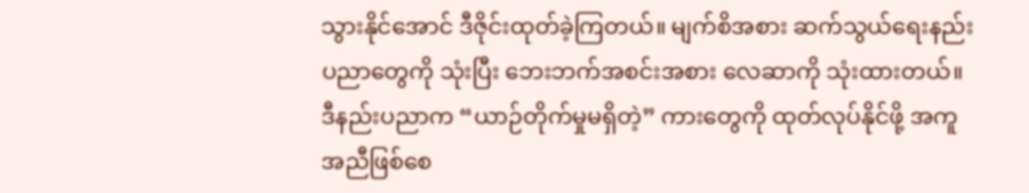သွားနိုင်အောင် ဒီဇိုင်းထုတ်ခဲ့ကြတယ်။ မျက်စိအစား ဆက်သွယ်ရေးနည်းပညာတွေကို သုံးပြီး ဘေးဘက်အစင်းအစား လေဆာကို သုံးထားတယ်။ ဒီနည်းပညာက “ယာဉ်တိုက်မှုမရှိတဲ့” ကားတွေကို ထုတ်လုပ်နိုင်ဖို့ အကူအညီဖြစ်စေ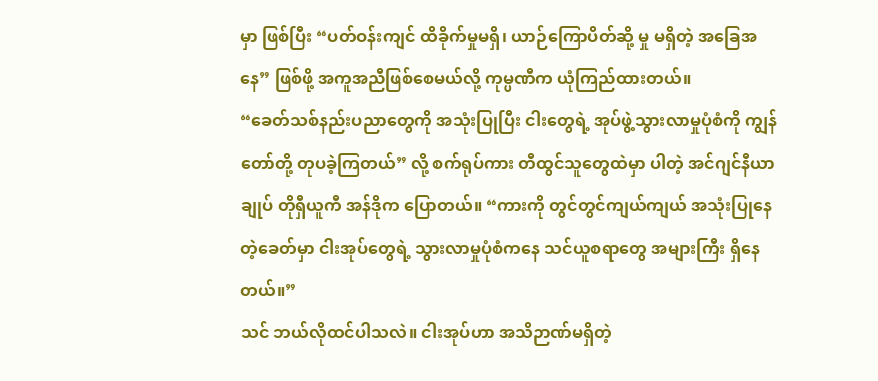မှာ ဖြစ်ပြီး “ပတ်ဝန်းကျင် ထိခိုက်မှုမရှိ၊ ယာဉ်ကြောပိတ်ဆို့ မှု မရှိတဲ့ အခြေအနေ” ဖြစ်ဖို့ အကူအညီဖြစ်စေမယ်လို့ ကုမ္ပဏီက ယုံကြည်ထားတယ်။
“ခေတ်သစ်နည်းပညာတွေကို အသုံးပြုပြီး ငါးတွေရဲ့ အုပ်ဖွဲ့သွားလာမှုပုံစံကို ကျွန်တော်တို့ တုပခဲ့ကြတယ်” လို့ စက်ရုပ်ကား တီထွင်သူတွေထဲမှာ ပါတဲ့ အင်ဂျင်နီယာချုပ် တိုရှီယူကီ အန်ဒိုက ပြောတယ်။ “ကားကို တွင်တွင်ကျယ်ကျယ် အသုံးပြုနေတဲ့ခေတ်မှာ ငါးအုပ်တွေရဲ့ သွားလာမှုပုံစံကနေ သင်ယူစရာတွေ အများကြီး ရှိနေတယ်။”
သင် ဘယ်လိုထင်ပါသလဲ။ ငါးအုပ်ဟာ အသိဉာဏ်မရှိတဲ့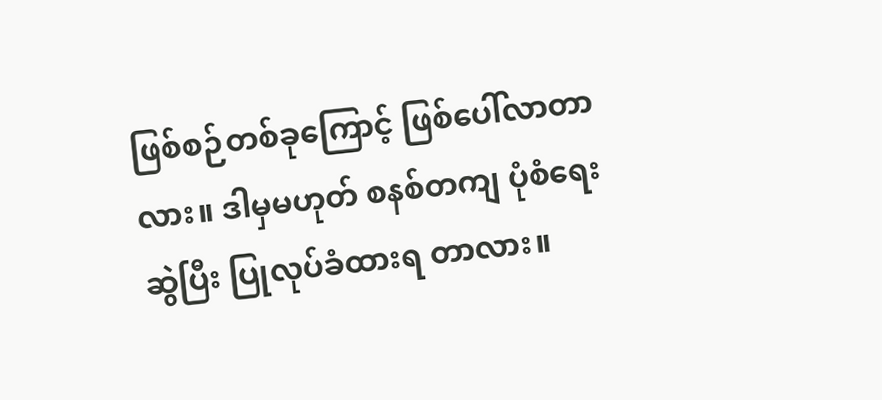ဖြစ်စဉ်တစ်ခုကြောင့် ဖြစ်ပေါ်လာတာလား။ ဒါမှမဟုတ် စနစ်တကျ ပုံစံရေးဆွဲပြီး ပြုလုပ်ခံထားရ တာလား။